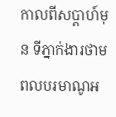កាលពីសប្ដាហ៍មុន ទីភ្នាក់ងារថាមពលបរមាណូអ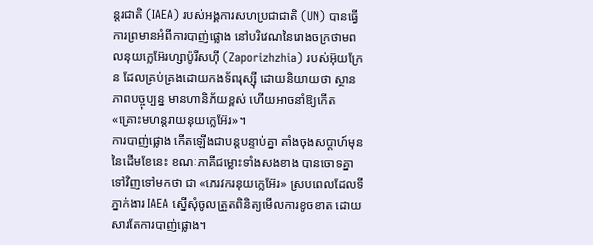ន្តរជាតិ (IAEA) របស់អង្គការសហប្រជាជាតិ (UN) បានធ្វើការព្រមានអំពីការបាញ់ផ្លោង នៅបរិវេណនៃរោងចក្រថាមពលនុយក្លេអ៊ែរហ្សាប៉ូរីសហ៊ី (Zaporizhzhia) របស់អ៊ុយក្រែន ដែលគ្រប់គ្រងដោយកងទ័ពរុស្ស៊ី ដោយនិយាយថា ស្ថានភាពបច្ចុប្បន្ន មានហានិភ័យខ្ពស់ ហើយអាចនាំឱ្យកើត «គ្រោះមហន្តរាយនុយក្លេអ៊ែរ»។
ការបាញ់ផ្លោង កើតឡើងជាបន្តបន្ទាប់គ្នា តាំងចុងសប្ដាហ៍មុននៃដើមខែនេះ ខណៈភាគីជម្លោះទាំងសងខាង បានចោទគ្នាទៅវិញទៅមកថា ជា «ភេរវករនុយក្លេអ៊ែរ» ស្របពេលដែលទីភ្នាក់ងារ IAEA ស្នើសុំចូលត្រួតពិនិត្យមើលការខូចខាត ដោយសារតែការបាញ់ផ្លោង។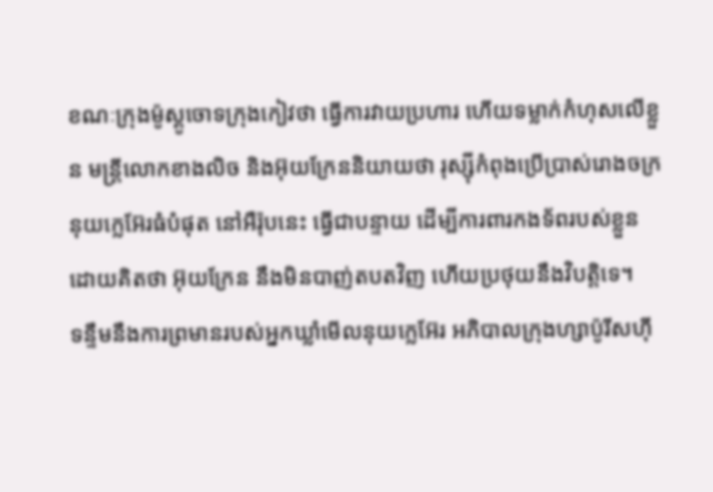ខណៈក្រុងម៉ូស្គូចោទក្រុងកៀវថា ធ្វើការវាយប្រហារ ហើយទម្លាក់កំហុសលើខ្លួន មន្ត្រីលោកខាងលិច និងអ៊ុយក្រែននិយាយថា រុស្ស៊ីកំពុងប្រើប្រាស់រោងចក្រនុយក្លេអ៊ែរធំបំផុត នៅអឺរ៉ុបនេះ ធ្វើជាបន្ទាយ ដើម្បីការពារកងទ័ពរបស់ខ្លួន ដោយគិតថា អ៊ុយក្រែន នឹងមិនបាញ់តបតវិញ ហើយប្រថុយនឹងវិបត្តិទេ។
ទន្ទឹមនឹងការព្រមានរបស់អ្នកឃ្លាំមើលនុយក្លេអ៊ែរ អភិបាលក្រុងហ្សាប៉ូរីសហ៊ី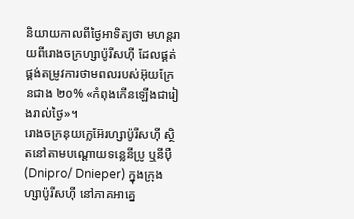និយាយកាលពីថ្ងៃអាទិត្យថា មហន្តរាយពីរោងចក្រហ្សាប៉ូរីសហ៊ី ដែលផ្គត់ផ្គង់តម្រូវការថាមពលរបស់អ៊ុយក្រែនជាង ២០% «កំពុងកើនឡើងជារៀងរាល់ថ្ងៃ»។
រោងចក្រនុយក្លេអ៊ែរហ្សាប៉ូរីសហ៊ី ស្ថិតនៅតាមបណ្ដោយទន្លេនីប្រូ ឬនីប៉ឺ (Dnipro/ Dnieper) ក្នុងក្រុងហ្សាប៉ូរីសហ៊ី នៅភាគអាគ្នេ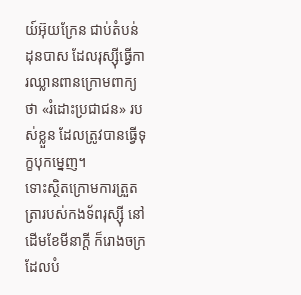យ៍អ៊ុយក្រែន ជាប់តំបន់ដុនបាស ដែលរុស្ស៊ីធ្វើការឈ្លានពានក្រោមពាក្យថា «រំដោះប្រជាជន» របស់ខ្លួន ដែលត្រូវបានធ្វើទុក្ខបុកម្នេញ។
ទោះស្ថិតក្រោមការត្រួតត្រារបស់កងទ័ពរុស្ស៊ី នៅដើមខែមីនាក្ដី ក៏រោងចក្រដែលបំ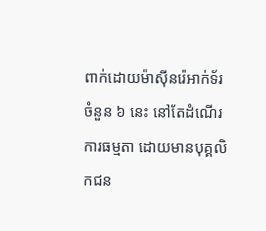ពាក់ដោយម៉ាស៊ីនរ៉េអាក់ទ័រចំនួន ៦ នេះ នៅតែដំណើរការធម្មតា ដោយមានបុគ្គលិកជន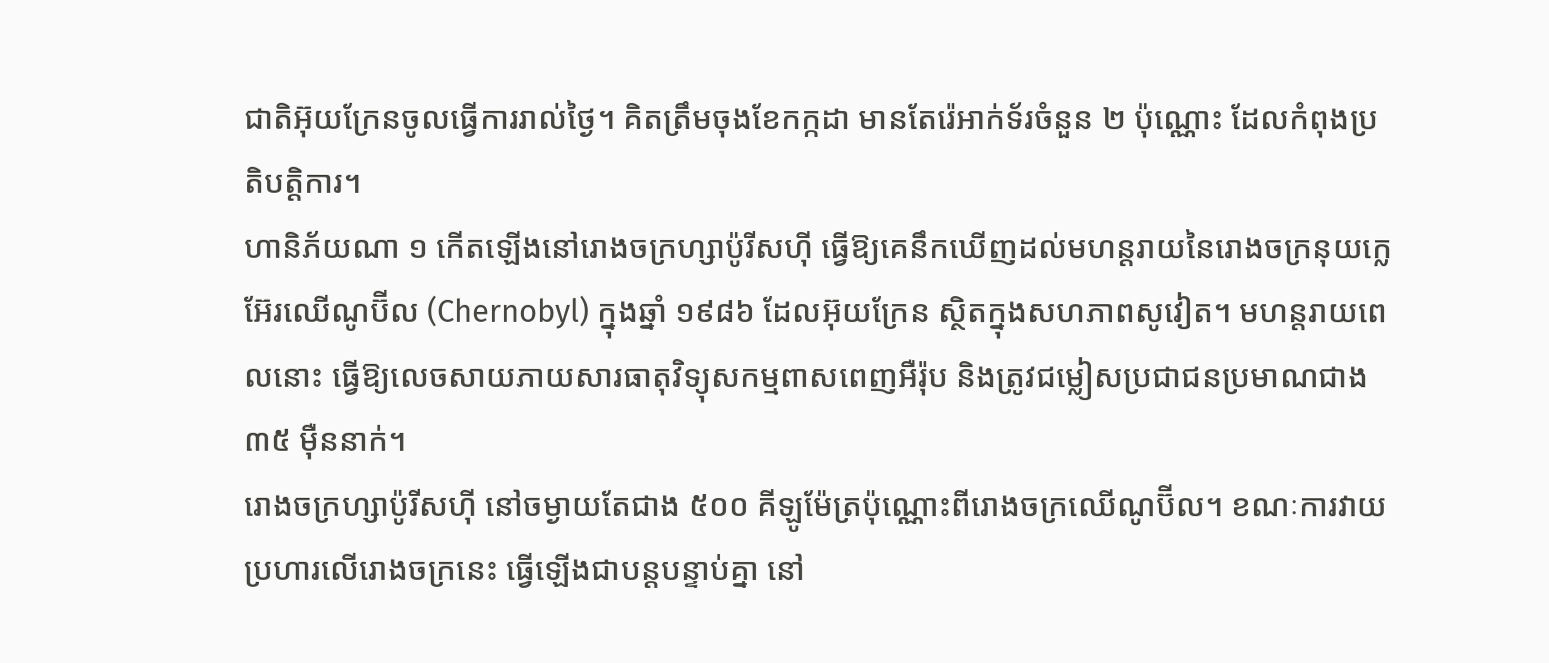ជាតិអ៊ុយក្រែនចូលធ្វើការរាល់ថ្ងៃ។ គិតត្រឹមចុងខែកក្កដា មានតែរ៉េអាក់ទ័រចំនួន ២ ប៉ុណ្ណោះ ដែលកំពុងប្រតិបត្តិការ។
ហានិភ័យណា ១ កើតឡើងនៅរោងចក្រហ្សាប៉ូរីសហ៊ី ធ្វើឱ្យគេនឹកឃើញដល់មហន្តរាយនៃរោងចក្រនុយក្លេអ៊ែរឈើណូប៊ីល (Chernobyl) ក្នុងឆ្នាំ ១៩៨៦ ដែលអ៊ុយក្រែន ស្ថិតក្នុងសហភាពសូវៀត។ មហន្តរាយពេលនោះ ធ្វើឱ្យលេចសាយភាយសារធាតុវិទ្យុសកម្មពាសពេញអឺរ៉ុប និងត្រូវជម្លៀសប្រជាជនប្រមាណជាង ៣៥ ម៉ឺននាក់។
រោងចក្រហ្សាប៉ូរីសហ៊ី នៅចម្ងាយតែជាង ៥០០ គីឡូម៉ែត្រប៉ុណ្ណោះពីរោងចក្រឈើណូប៊ីល។ ខណៈការវាយប្រហារលើរោងចក្រនេះ ធ្វើឡើងជាបន្តបន្ទាប់គ្នា នៅ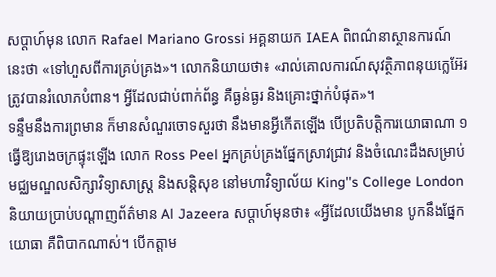សប្ដាហ៍មុន លោក Rafael Mariano Grossi អគ្គនាយក IAEA ពិពណ៌នាស្ថានការណ៍នេះថា «ទៅហួសពីការគ្រប់គ្រង»។ លោកនិយាយថា៖ «រាល់គោលការណ៍សុវត្ថិភាពនុយក្លេអ៊ែរ ត្រូវបានរំលោភបំពាន។ អ្វីដែលជាប់ពាក់ព័ន្ធ គឺធ្ងន់ធ្ងរ និងគ្រោះថ្នាក់បំផុត»។
ទន្ទឹមនឹងការព្រមាន ក៏មានសំណួរចោទសួរថា នឹងមានអ្វីកើតឡើង បើប្រតិបត្តិការយោធាណា ១ ធ្វើឱ្យរោងចក្រផ្ទុះឡើង លោក Ross Peel អ្នកគ្រប់គ្រងផ្នែកស្រាវជ្រាវ និងចំណេះដឹងសម្រាប់មជ្ឈមណ្ឌលសិក្សាវិទ្យាសាស្ត្រ និងសន្តិសុខ នៅមហាវិទ្យាល័យ King''s College London និយាយប្រាប់បណ្ដាញព័ត៌មាន Al Jazeera សប្ដាហ៍មុនថា៖ «អ្វីដែលយើងមាន បូកនឹងផ្នែកយោធា គឺពិបាកណាស់។ បើកត្តាម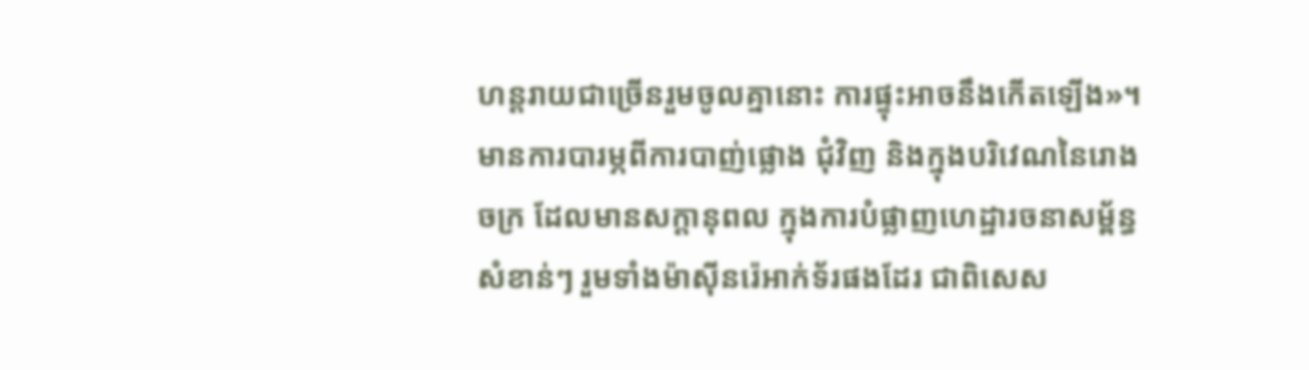ហន្តរាយជាច្រើនរួមចូលគ្នានោះ ការផ្ទុះអាចនឹងកើតឡើង»។
មានការបារម្ភពីការបាញ់ផ្លោង ជុំវិញ និងក្នុងបរិវេណនៃរោងចក្រ ដែលមានសក្តានុពល ក្នុងការបំផ្លាញហេដ្ឋារចនាសម្ព័ន្ធសំខាន់ៗ រួមទាំងម៉ាស៊ីនរ៉េអាក់ទ័រផងដែរ ជាពិសេស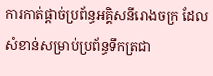ការកាត់ផ្ដាច់ប្រព័ន្ធអគ្គិសនីរោងចក្រ ដែលសំខាន់សម្រាប់ប្រព័ន្ធទឹកត្រជា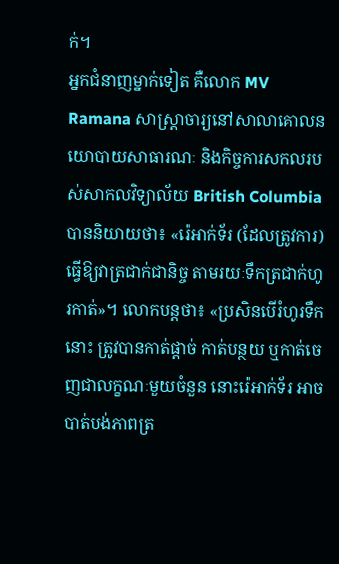ក់។
អ្នកជំនាញម្នាក់ទៀត គឺលោក MV Ramana សាស្ត្រាចារ្យនៅសាលាគោលនយោបាយសាធារណៈ និងកិច្ចការសកលរបស់សាកលវិទ្យាល័យ British Columbia បាននិយាយថា៖ «រ៉េអាក់ទ័រ (ដែលត្រូវការ) ធ្វើឱ្យវាត្រជាក់ជានិច្ច តាមរយៈទឹកត្រជាក់ហូរកាត់»។ លោកបន្តថា៖ «ប្រសិនបើរំហូរទឹកនោះ ត្រូវបានកាត់ផ្តាច់ កាត់បន្ថយ ឬកាត់ចេញជាលក្ខណៈមួយចំនួន នោះរ៉េអាក់ទ័រ អាចបាត់បង់ភាពត្រ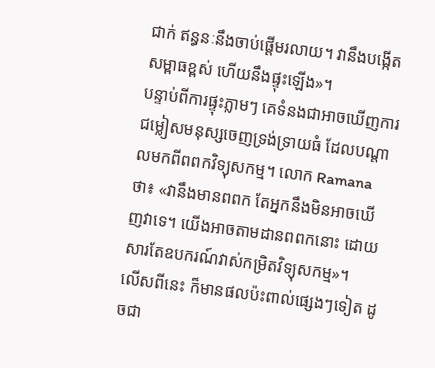ជាក់ ឥន្ធនៈនឹងចាប់ផ្តើមរលាយ។ វានឹងបង្កើតសម្ពាធខ្ពស់ ហើយនឹងផ្ទុះឡើង»។
បន្ទាប់ពីការផ្ទុះភ្លាមៗ គេទំនងជាអាចឃើញការជម្លៀសមនុស្សចេញទ្រង់ទ្រាយធំ ដែលបណ្តាលមកពីពពកវិទ្យុសកម្ម។ លោក Ramana ថា៖ «វានឹងមានពពក តែអ្នកនឹងមិនអាចឃើញវាទេ។ យើងអាចតាមដានពពកនោះ ដោយសារតែឧបករណ៍វាស់កម្រិតវិទ្យុសកម្ម»។
លើសពីនេះ ក៏មានផលប៉ះពាល់ផ្សេងៗទៀត ដូចជា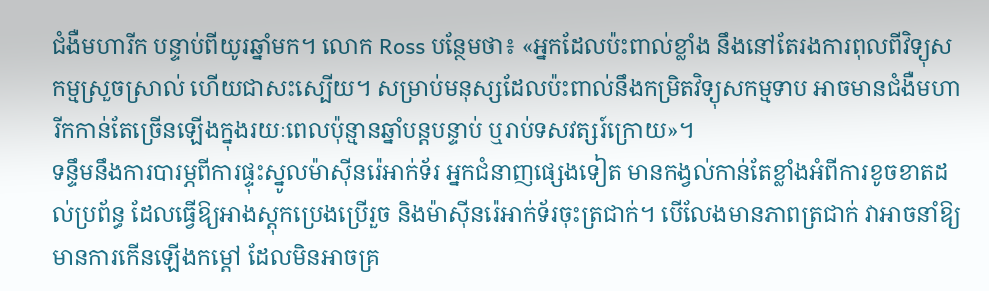ជំងឺមហារីក បន្ទាប់ពីយូរឆ្នាំមក។ លោក Ross បន្ថែមថា៖ «អ្នកដែលប៉ះពាល់ខ្លាំង នឹងនៅតែរងការពុលពីវិទ្យុសកម្មស្រួចស្រាល់ ហើយជាសះស្បើយ។ សម្រាប់មនុស្សដែលប៉ះពាល់នឹងកម្រិតវិទ្យុសកម្មទាប អាចមានជំងឺមហារីកកាន់តែច្រើនឡើងក្នុងរយៈពេលប៉ុន្មានឆ្នាំបន្តបន្ទាប់ ឬរាប់ទសវត្សរ៍ក្រោយ»។
ទន្ទឹមនឹងការបារម្ភពីការផ្ទុះស្នូលម៉ាស៊ីនរ៉េអាក់ទ័រ អ្នកជំនាញផ្សេងទៀត មានកង្វល់កាន់តែខ្លាំងអំពីការខូចខាតដល់ប្រព័ន្ធ ដែលធ្វើឱ្យអាងស្តុកប្រេងប្រើរួច និងម៉ាស៊ីនរ៉េអាក់ទ័រចុះត្រជាក់។ បើលែងមានភាពត្រជាក់ វាអាចនាំឱ្យមានការកើនឡើងកម្ដៅ ដែលមិនអាចគ្រ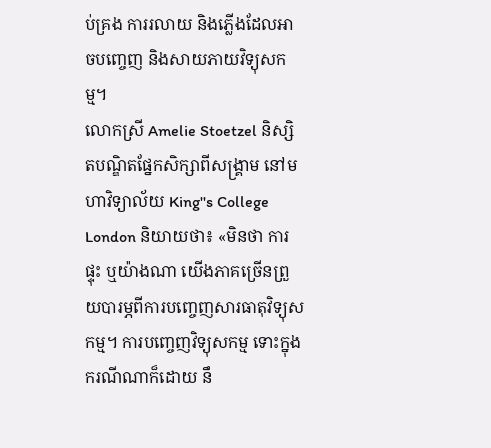ប់គ្រង ការរលាយ និងភ្លើងដែលអាចបញ្ចេញ និងសាយភាយវិទ្យុសកម្ម។
លោកស្រី Amelie Stoetzel និស្សិតបណ្ឌិតផ្នែកសិក្សាពីសង្គ្រាម នៅមហាវិទ្យាល័យ King''s College London និយាយថា៖ «មិនថា ការផ្ទុះ ឬយ៉ាងណា យើងភាគច្រើនព្រួយបារម្ភពីការបញ្ចេញសារធាតុវិទ្យុសកម្ម។ ការបញ្ចេញវិទ្យុសកម្ម ទោះក្នុងករណីណាក៏ដោយ នឹ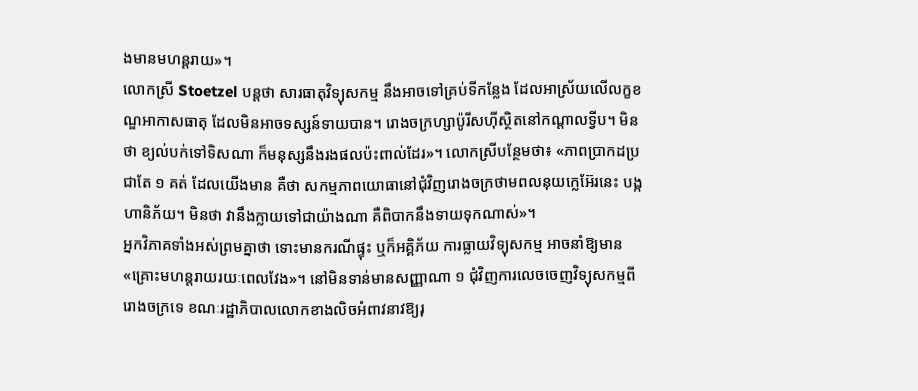ងមានមហន្តរាយ»។
លោកស្រី Stoetzel បន្តថា សារធាតុវិទ្យុសកម្ម នឹងអាចទៅគ្រប់ទីកន្លែង ដែលអាស្រ័យលើលក្ខខណ្ឌអាកាសធាតុ ដែលមិនអាចទស្សន៍ទាយបាន។ រោងចក្រហ្សាប៉ូរីសហ៊ីស្ថិតនៅកណ្តាលទ្វីប។ មិនថា ខ្យល់បក់ទៅទិសណា ក៏មនុស្សនឹងរងផលប៉ះពាល់ដែរ»។ លោកស្រីបន្ថែមថា៖ «ភាពប្រាកដប្រជាតែ ១ គត់ ដែលយើងមាន គឺថា សកម្មភាពយោធានៅជុំវិញរោងចក្រថាមពលនុយក្លេអ៊ែរនេះ បង្កហានិភ័យ។ មិនថា វានឹងក្លាយទៅជាយ៉ាងណា គឺពិបាកនឹងទាយទុកណាស់»។
អ្នកវិភាគទាំងអស់ព្រមគ្នាថា ទោះមានករណីផ្ទុះ ឬក៏អគ្គិភ័យ ការធ្លាយវិទ្យុសកម្ម អាចនាំឱ្យមាន «គ្រោះមហន្តរាយរយៈពេលវែង»។ នៅមិនទាន់មានសញ្ញាណា ១ ជុំវិញការលេចចេញវិទ្យុសកម្មពីរោងចក្រទេ ខណៈរដ្ឋាភិបាលលោកខាងលិចអំពាវនាវឱ្យរុ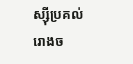ស្ស៊ីប្រគល់រោងច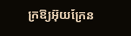ក្រឱ្យអ៊ុយក្រែន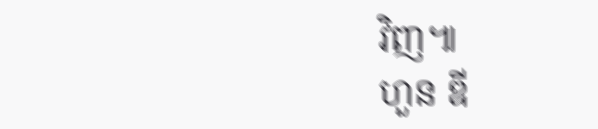វិញ៕
ហួន ឌី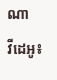ណា
វីដេអូ៖